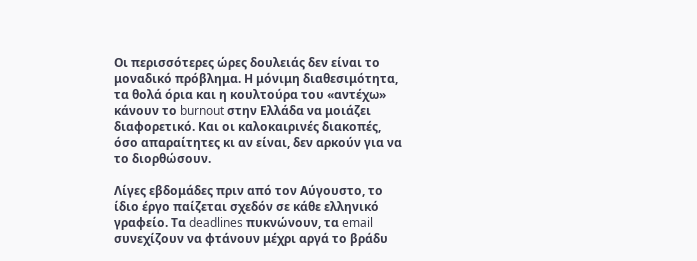Οι περισσότερες ώρες δουλειάς δεν είναι το μοναδικό πρόβλημα. Η μόνιμη διαθεσιμότητα, τα θολά όρια και η κουλτούρα του «αντέχω» κάνουν το burnout στην Ελλάδα να μοιάζει διαφορετικό. Και οι καλοκαιρινές διακοπές, όσο απαραίτητες κι αν είναι, δεν αρκούν για να το διορθώσουν.

Λίγες εβδομάδες πριν από τον Αύγουστο, το ίδιο έργο παίζεται σχεδόν σε κάθε ελληνικό γραφείο. Τα deadlines πυκνώνουν, τα email συνεχίζουν να φτάνουν μέχρι αργά το βράδυ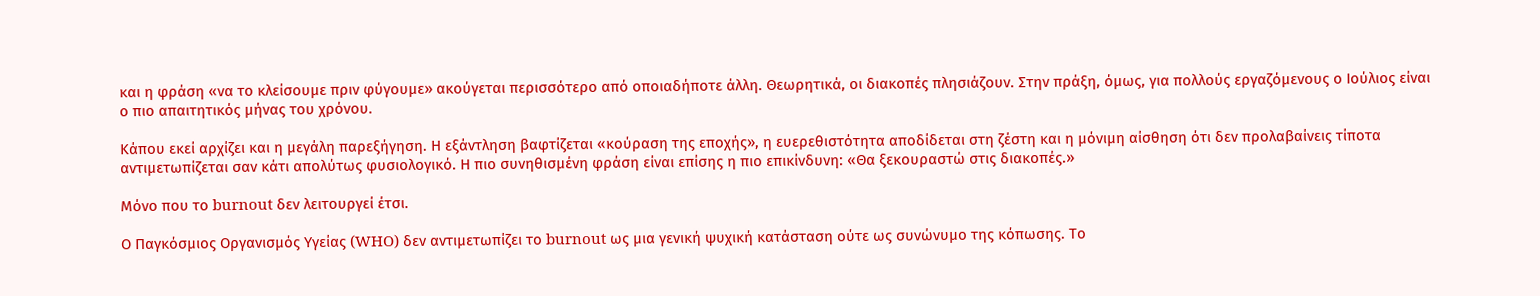και η φράση «να το κλείσουμε πριν φύγουμε» ακούγεται περισσότερο από οποιαδήποτε άλλη. Θεωρητικά, οι διακοπές πλησιάζουν. Στην πράξη, όμως, για πολλούς εργαζόμενους ο Ιούλιος είναι ο πιο απαιτητικός μήνας του χρόνου.

Κάπου εκεί αρχίζει και η μεγάλη παρεξήγηση. Η εξάντληση βαφτίζεται «κούραση της εποχής», η ευερεθιστότητα αποδίδεται στη ζέστη και η μόνιμη αίσθηση ότι δεν προλαβαίνεις τίποτα αντιμετωπίζεται σαν κάτι απολύτως φυσιολογικό. Η πιο συνηθισμένη φράση είναι επίσης η πιο επικίνδυνη: «Θα ξεκουραστώ στις διακοπές.»

Μόνο που το burnout δεν λειτουργεί έτσι.

Ο Παγκόσμιος Οργανισμός Υγείας (WHO) δεν αντιμετωπίζει το burnout ως μια γενική ψυχική κατάσταση ούτε ως συνώνυμο της κόπωσης. Το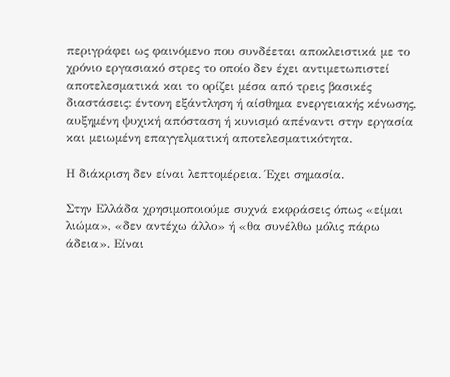περιγράφει ως φαινόμενο που συνδέεται αποκλειστικά με το χρόνιο εργασιακό στρες το οποίο δεν έχει αντιμετωπιστεί αποτελεσματικά και το ορίζει μέσα από τρεις βασικές διαστάσεις: έντονη εξάντληση ή αίσθημα ενεργειακής κένωσης, αυξημένη ψυχική απόσταση ή κυνισμό απέναντι στην εργασία και μειωμένη επαγγελματική αποτελεσματικότητα.

Η διάκριση δεν είναι λεπτομέρεια. Έχει σημασία.

Στην Ελλάδα χρησιμοποιούμε συχνά εκφράσεις όπως «είμαι λιώμα», «δεν αντέχω άλλο» ή «θα συνέλθω μόλις πάρω άδεια». Είναι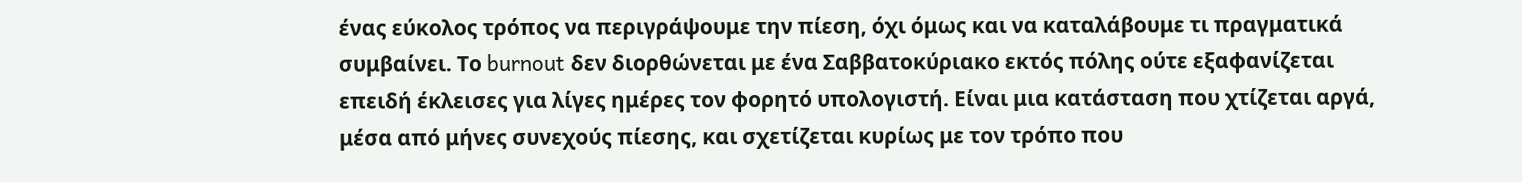ένας εύκολος τρόπος να περιγράψουμε την πίεση, όχι όμως και να καταλάβουμε τι πραγματικά συμβαίνει. Το burnout δεν διορθώνεται με ένα Σαββατοκύριακο εκτός πόλης ούτε εξαφανίζεται επειδή έκλεισες για λίγες ημέρες τον φορητό υπολογιστή. Είναι μια κατάσταση που χτίζεται αργά, μέσα από μήνες συνεχούς πίεσης, και σχετίζεται κυρίως με τον τρόπο που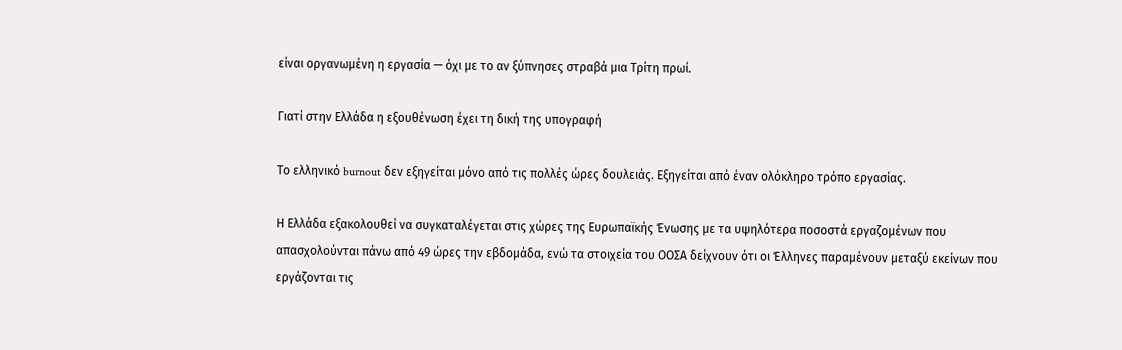είναι οργανωμένη η εργασία — όχι με το αν ξύπνησες στραβά μια Τρίτη πρωί.

Γιατί στην Ελλάδα η εξουθένωση έχει τη δική της υπογραφή

Το ελληνικό burnout δεν εξηγείται μόνο από τις πολλές ώρες δουλειάς. Εξηγείται από έναν ολόκληρο τρόπο εργασίας.

Η Ελλάδα εξακολουθεί να συγκαταλέγεται στις χώρες της Ευρωπαϊκής Ένωσης με τα υψηλότερα ποσοστά εργαζομένων που απασχολούνται πάνω από 49 ώρες την εβδομάδα, ενώ τα στοιχεία του ΟΟΣΑ δείχνουν ότι οι Έλληνες παραμένουν μεταξύ εκείνων που εργάζονται τις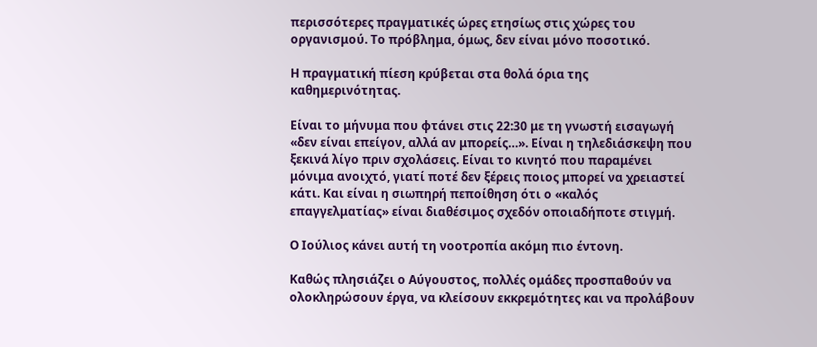περισσότερες πραγματικές ώρες ετησίως στις χώρες του οργανισμού. Το πρόβλημα, όμως, δεν είναι μόνο ποσοτικό.

Η πραγματική πίεση κρύβεται στα θολά όρια της καθημερινότητας.

Είναι το μήνυμα που φτάνει στις 22:30 με τη γνωστή εισαγωγή «δεν είναι επείγον, αλλά αν μπορείς…». Είναι η τηλεδιάσκεψη που ξεκινά λίγο πριν σχολάσεις. Είναι το κινητό που παραμένει μόνιμα ανοιχτό, γιατί ποτέ δεν ξέρεις ποιος μπορεί να χρειαστεί κάτι. Και είναι η σιωπηρή πεποίθηση ότι ο «καλός επαγγελματίας» είναι διαθέσιμος σχεδόν οποιαδήποτε στιγμή.

Ο Ιούλιος κάνει αυτή τη νοοτροπία ακόμη πιο έντονη.

Καθώς πλησιάζει ο Αύγουστος, πολλές ομάδες προσπαθούν να ολοκληρώσουν έργα, να κλείσουν εκκρεμότητες και να προλάβουν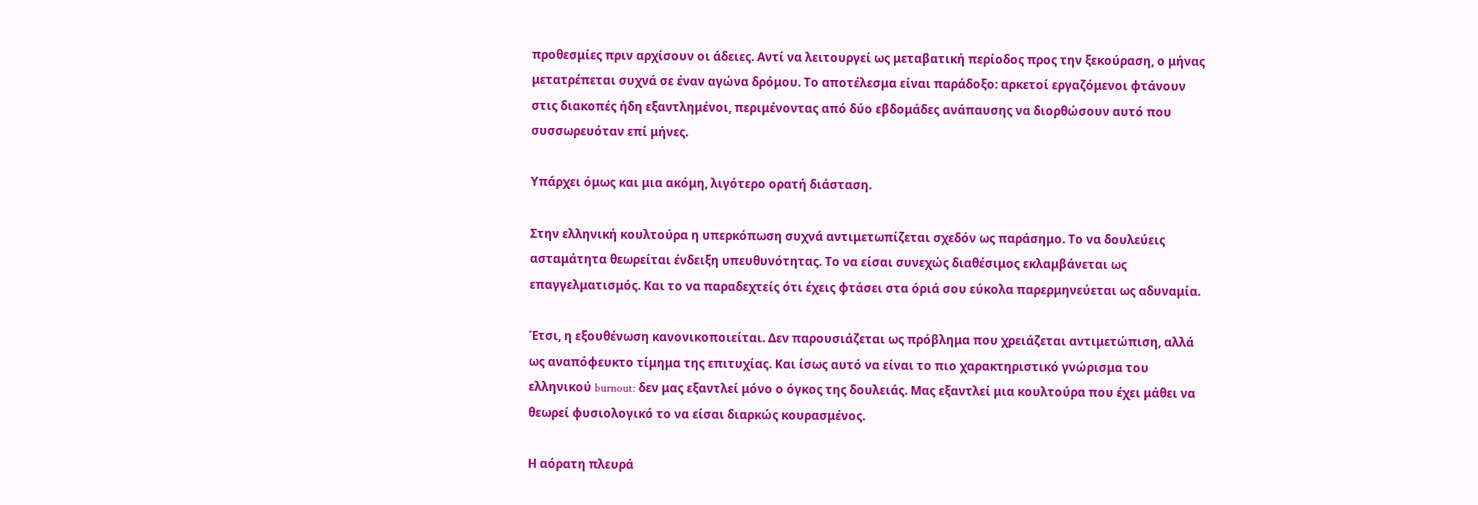προθεσμίες πριν αρχίσουν οι άδειες. Αντί να λειτουργεί ως μεταβατική περίοδος προς την ξεκούραση, ο μήνας μετατρέπεται συχνά σε έναν αγώνα δρόμου. Το αποτέλεσμα είναι παράδοξο: αρκετοί εργαζόμενοι φτάνουν στις διακοπές ήδη εξαντλημένοι, περιμένοντας από δύο εβδομάδες ανάπαυσης να διορθώσουν αυτό που συσσωρευόταν επί μήνες.

Υπάρχει όμως και μια ακόμη, λιγότερο ορατή διάσταση.

Στην ελληνική κουλτούρα η υπερκόπωση συχνά αντιμετωπίζεται σχεδόν ως παράσημο. Το να δουλεύεις ασταμάτητα θεωρείται ένδειξη υπευθυνότητας. Το να είσαι συνεχώς διαθέσιμος εκλαμβάνεται ως επαγγελματισμός. Και το να παραδεχτείς ότι έχεις φτάσει στα όριά σου εύκολα παρερμηνεύεται ως αδυναμία.

Έτσι, η εξουθένωση κανονικοποιείται. Δεν παρουσιάζεται ως πρόβλημα που χρειάζεται αντιμετώπιση, αλλά ως αναπόφευκτο τίμημα της επιτυχίας. Και ίσως αυτό να είναι το πιο χαρακτηριστικό γνώρισμα του ελληνικού burnout: δεν μας εξαντλεί μόνο ο όγκος της δουλειάς. Μας εξαντλεί μια κουλτούρα που έχει μάθει να θεωρεί φυσιολογικό το να είσαι διαρκώς κουρασμένος.

Η αόρατη πλευρά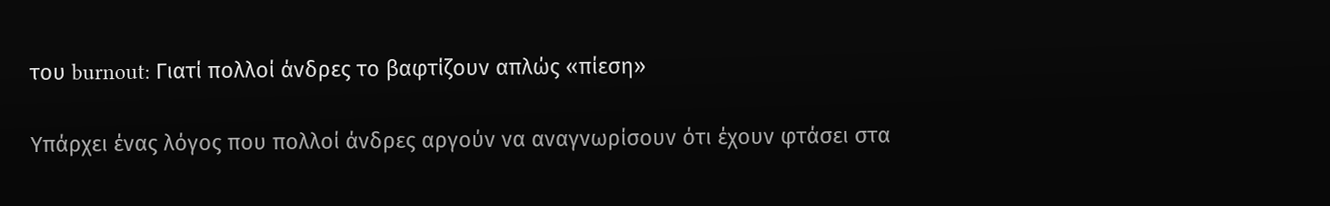του burnout: Γιατί πολλοί άνδρες το βαφτίζουν απλώς «πίεση»

Υπάρχει ένας λόγος που πολλοί άνδρες αργούν να αναγνωρίσουν ότι έχουν φτάσει στα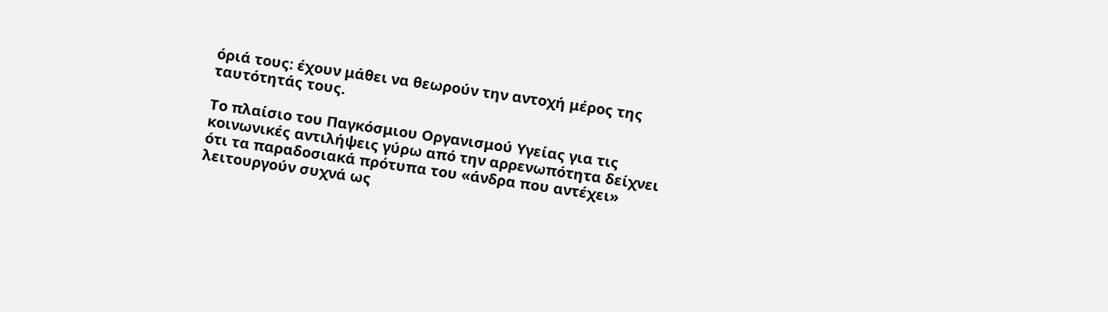όριά τους: έχουν μάθει να θεωρούν την αντοχή μέρος της ταυτότητάς τους.

Το πλαίσιο του Παγκόσμιου Οργανισμού Υγείας για τις κοινωνικές αντιλήψεις γύρω από την αρρενωπότητα δείχνει ότι τα παραδοσιακά πρότυπα του «άνδρα που αντέχει» λειτουργούν συχνά ως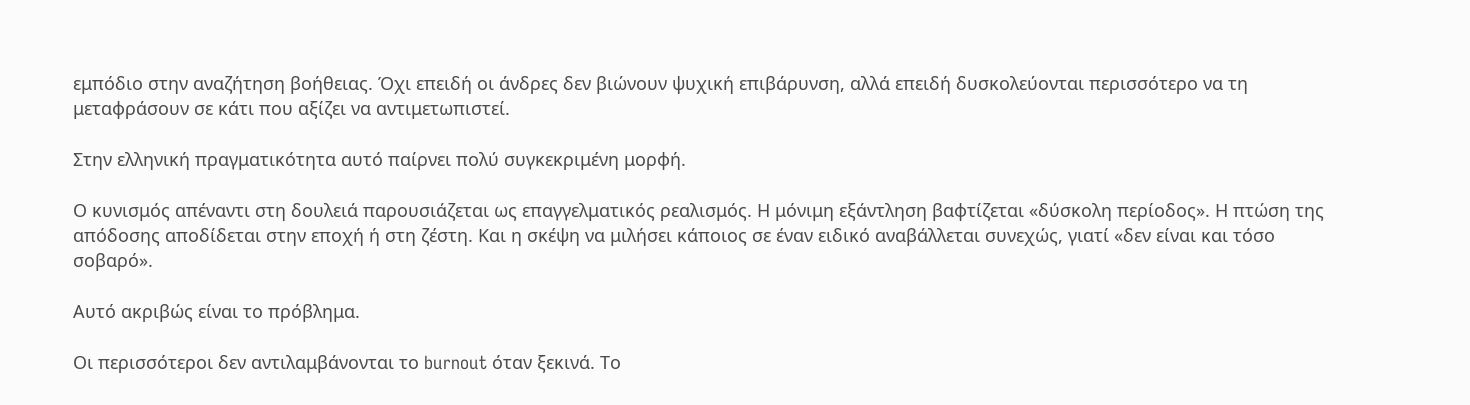εμπόδιο στην αναζήτηση βοήθειας. Όχι επειδή οι άνδρες δεν βιώνουν ψυχική επιβάρυνση, αλλά επειδή δυσκολεύονται περισσότερο να τη μεταφράσουν σε κάτι που αξίζει να αντιμετωπιστεί.

Στην ελληνική πραγματικότητα αυτό παίρνει πολύ συγκεκριμένη μορφή.

Ο κυνισμός απέναντι στη δουλειά παρουσιάζεται ως επαγγελματικός ρεαλισμός. Η μόνιμη εξάντληση βαφτίζεται «δύσκολη περίοδος». Η πτώση της απόδοσης αποδίδεται στην εποχή ή στη ζέστη. Και η σκέψη να μιλήσει κάποιος σε έναν ειδικό αναβάλλεται συνεχώς, γιατί «δεν είναι και τόσο σοβαρό».

Αυτό ακριβώς είναι το πρόβλημα.

Οι περισσότεροι δεν αντιλαμβάνονται το burnout όταν ξεκινά. Το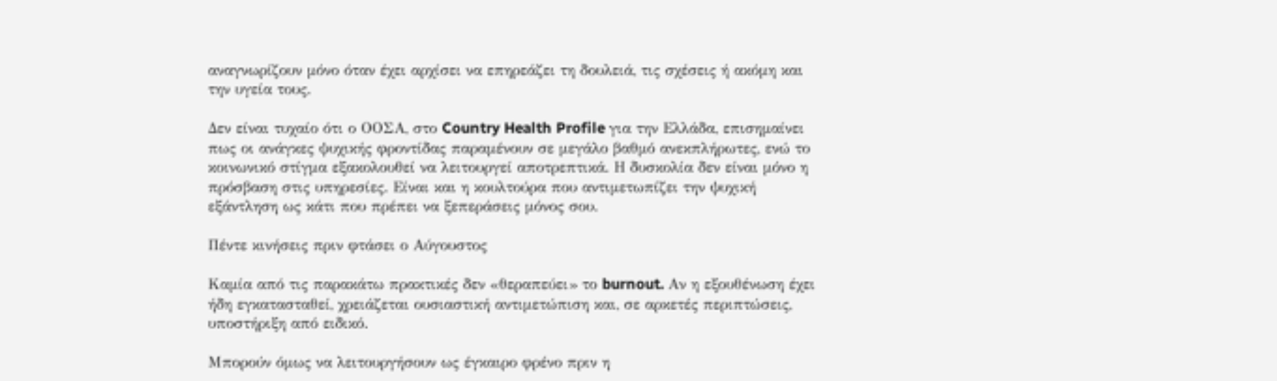αναγνωρίζουν μόνο όταν έχει αρχίσει να επηρεάζει τη δουλειά, τις σχέσεις ή ακόμη και την υγεία τους.

Δεν είναι τυχαίο ότι ο ΟΟΣΑ, στο Country Health Profile για την Ελλάδα, επισημαίνει πως οι ανάγκες ψυχικής φροντίδας παραμένουν σε μεγάλο βαθμό ανεκπλήρωτες, ενώ το κοινωνικό στίγμα εξακολουθεί να λειτουργεί αποτρεπτικά. Η δυσκολία δεν είναι μόνο η πρόσβαση στις υπηρεσίες. Είναι και η κουλτούρα που αντιμετωπίζει την ψυχική εξάντληση ως κάτι που πρέπει να ξεπεράσεις μόνος σου.

Πέντε κινήσεις πριν φτάσει ο Αύγουστος

Καμία από τις παρακάτω πρακτικές δεν «θεραπεύει» το burnout. Αν η εξουθένωση έχει ήδη εγκατασταθεί, χρειάζεται ουσιαστική αντιμετώπιση και, σε αρκετές περιπτώσεις, υποστήριξη από ειδικό.

Μπορούν όμως να λειτουργήσουν ως έγκαιρο φρένο πριν η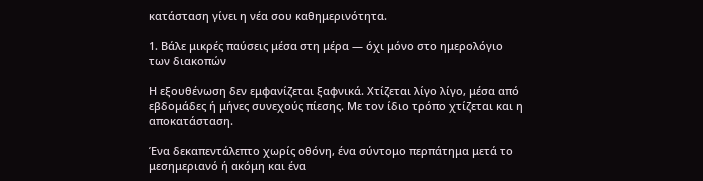κατάσταση γίνει η νέα σου καθημερινότητα.

1. Βάλε μικρές παύσεις μέσα στη μέρα — όχι μόνο στο ημερολόγιο των διακοπών

Η εξουθένωση δεν εμφανίζεται ξαφνικά. Χτίζεται λίγο λίγο, μέσα από εβδομάδες ή μήνες συνεχούς πίεσης. Με τον ίδιο τρόπο χτίζεται και η αποκατάσταση.

Ένα δεκαπεντάλεπτο χωρίς οθόνη, ένα σύντομο περπάτημα μετά το μεσημεριανό ή ακόμη και ένα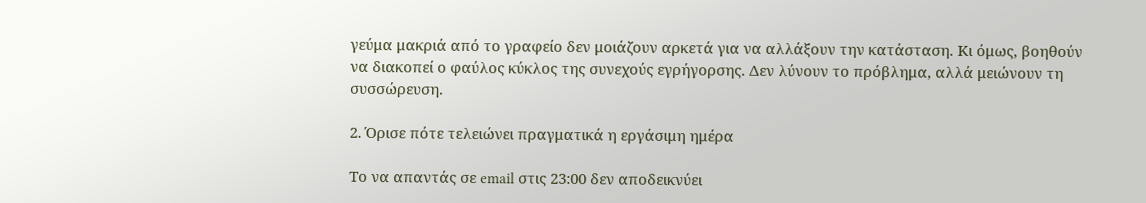γεύμα μακριά από το γραφείο δεν μοιάζουν αρκετά για να αλλάξουν την κατάσταση. Κι όμως, βοηθούν να διακοπεί ο φαύλος κύκλος της συνεχούς εγρήγορσης. Δεν λύνουν το πρόβλημα, αλλά μειώνουν τη συσσώρευση.

2. Όρισε πότε τελειώνει πραγματικά η εργάσιμη ημέρα

Το να απαντάς σε email στις 23:00 δεν αποδεικνύει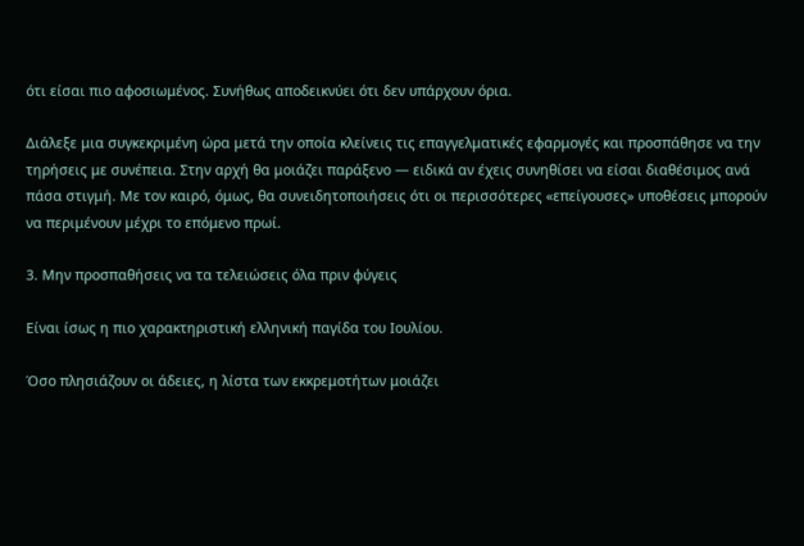ότι είσαι πιο αφοσιωμένος. Συνήθως αποδεικνύει ότι δεν υπάρχουν όρια.

Διάλεξε μια συγκεκριμένη ώρα μετά την οποία κλείνεις τις επαγγελματικές εφαρμογές και προσπάθησε να την τηρήσεις με συνέπεια. Στην αρχή θα μοιάζει παράξενο — ειδικά αν έχεις συνηθίσει να είσαι διαθέσιμος ανά πάσα στιγμή. Με τον καιρό, όμως, θα συνειδητοποιήσεις ότι οι περισσότερες «επείγουσες» υποθέσεις μπορούν να περιμένουν μέχρι το επόμενο πρωί.

3. Μην προσπαθήσεις να τα τελειώσεις όλα πριν φύγεις

Είναι ίσως η πιο χαρακτηριστική ελληνική παγίδα του Ιουλίου.

Όσο πλησιάζουν οι άδειες, η λίστα των εκκρεμοτήτων μοιάζει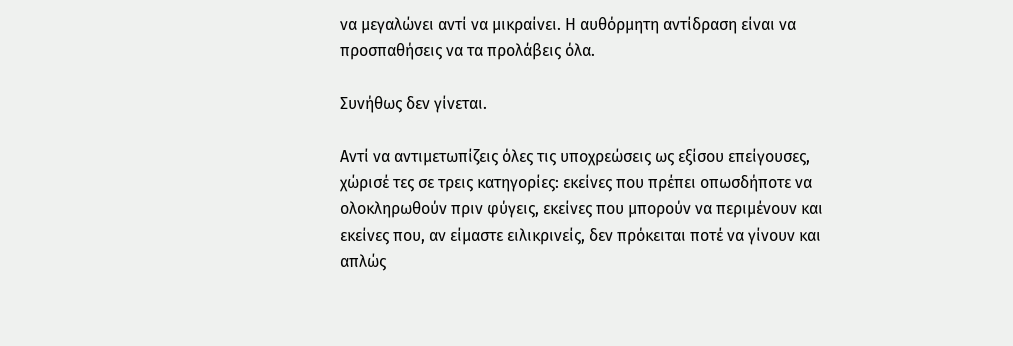να μεγαλώνει αντί να μικραίνει. Η αυθόρμητη αντίδραση είναι να προσπαθήσεις να τα προλάβεις όλα.

Συνήθως δεν γίνεται.

Αντί να αντιμετωπίζεις όλες τις υποχρεώσεις ως εξίσου επείγουσες, χώρισέ τες σε τρεις κατηγορίες: εκείνες που πρέπει οπωσδήποτε να ολοκληρωθούν πριν φύγεις, εκείνες που μπορούν να περιμένουν και εκείνες που, αν είμαστε ειλικρινείς, δεν πρόκειται ποτέ να γίνουν και απλώς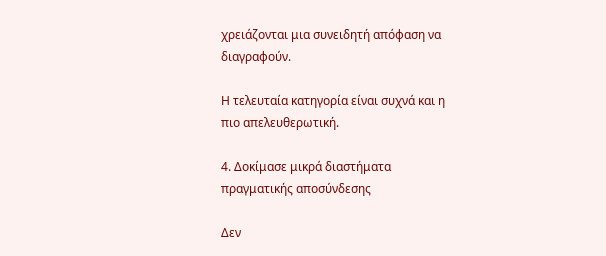χρειάζονται μια συνειδητή απόφαση να διαγραφούν.

Η τελευταία κατηγορία είναι συχνά και η πιο απελευθερωτική.

4. Δοκίμασε μικρά διαστήματα πραγματικής αποσύνδεσης

Δεν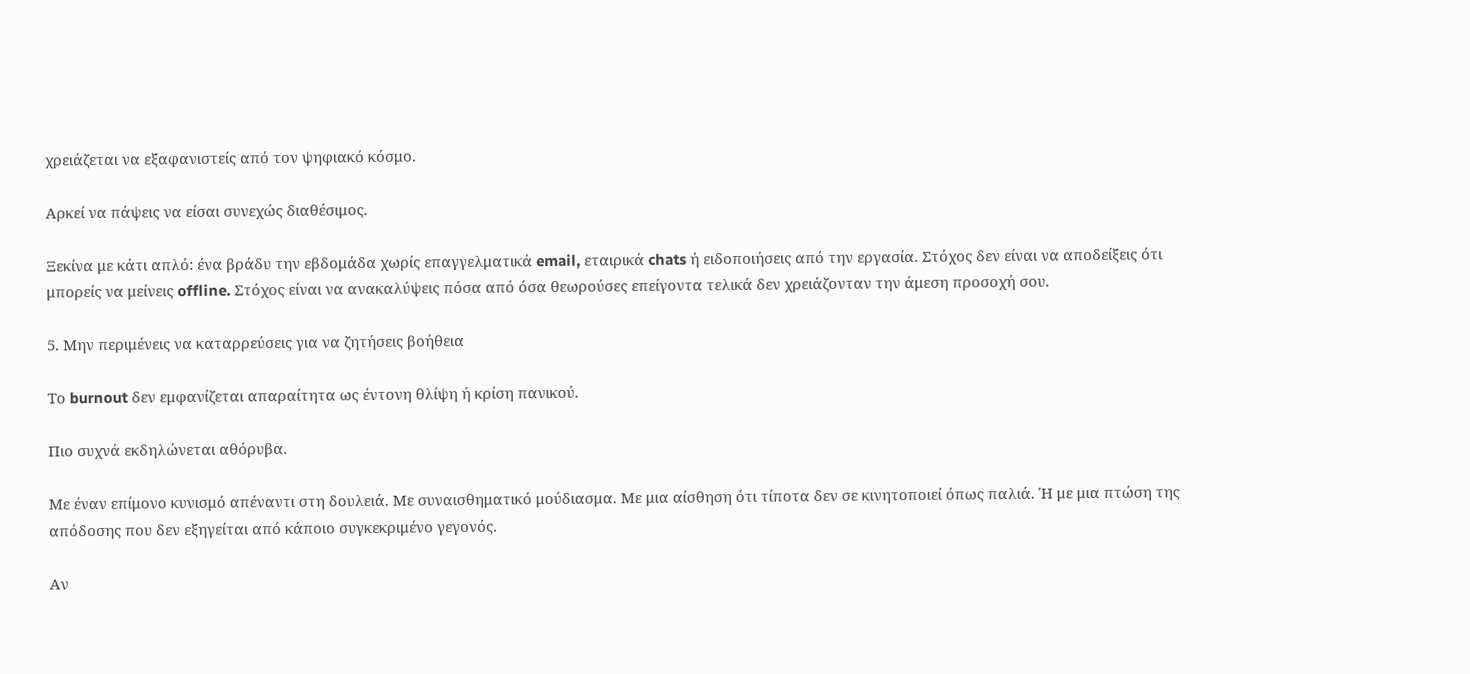χρειάζεται να εξαφανιστείς από τον ψηφιακό κόσμο.

Αρκεί να πάψεις να είσαι συνεχώς διαθέσιμος.

Ξεκίνα με κάτι απλό: ένα βράδυ την εβδομάδα χωρίς επαγγελματικά email, εταιρικά chats ή ειδοποιήσεις από την εργασία. Στόχος δεν είναι να αποδείξεις ότι μπορείς να μείνεις offline. Στόχος είναι να ανακαλύψεις πόσα από όσα θεωρούσες επείγοντα τελικά δεν χρειάζονταν την άμεση προσοχή σου.

5. Μην περιμένεις να καταρρεύσεις για να ζητήσεις βοήθεια

Το burnout δεν εμφανίζεται απαραίτητα ως έντονη θλίψη ή κρίση πανικού.

Πιο συχνά εκδηλώνεται αθόρυβα.

Με έναν επίμονο κυνισμό απέναντι στη δουλειά. Με συναισθηματικό μούδιασμα. Με μια αίσθηση ότι τίποτα δεν σε κινητοποιεί όπως παλιά. Ή με μια πτώση της απόδοσης που δεν εξηγείται από κάποιο συγκεκριμένο γεγονός.

Αν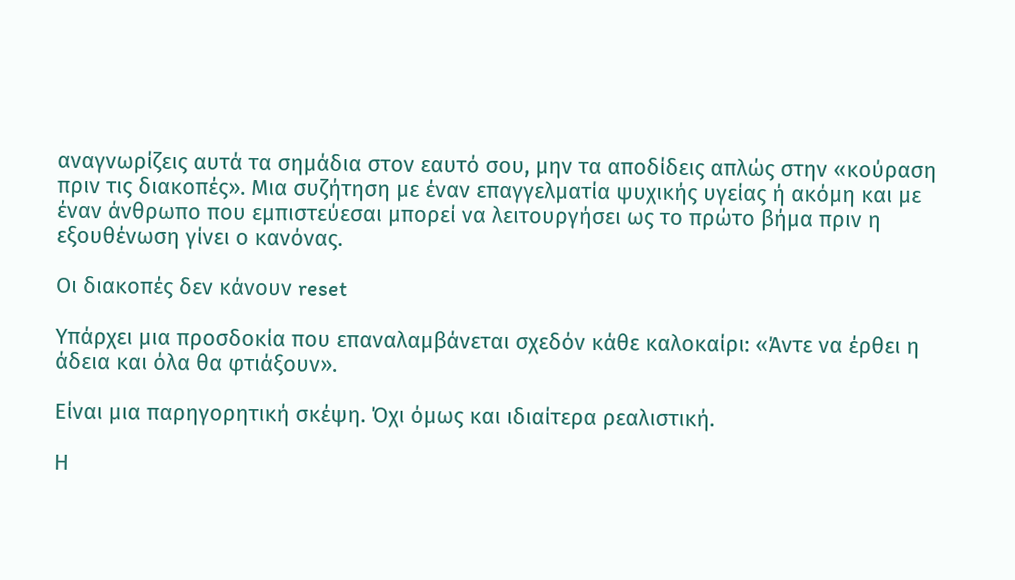αναγνωρίζεις αυτά τα σημάδια στον εαυτό σου, μην τα αποδίδεις απλώς στην «κούραση πριν τις διακοπές». Μια συζήτηση με έναν επαγγελματία ψυχικής υγείας ή ακόμη και με έναν άνθρωπο που εμπιστεύεσαι μπορεί να λειτουργήσει ως το πρώτο βήμα πριν η εξουθένωση γίνει ο κανόνας.

Οι διακοπές δεν κάνουν reset

Υπάρχει μια προσδοκία που επαναλαμβάνεται σχεδόν κάθε καλοκαίρι: «Άντε να έρθει η άδεια και όλα θα φτιάξουν».

Είναι μια παρηγορητική σκέψη. Όχι όμως και ιδιαίτερα ρεαλιστική.

Η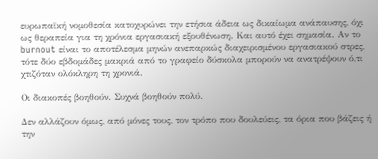ευρωπαϊκή νομοθεσία κατοχυρώνει την ετήσια άδεια ως δικαίωμα ανάπαυσης, όχι ως θεραπεία για τη χρόνια εργασιακή εξουθένωση. Και αυτό έχει σημασία. Αν το burnout είναι το αποτέλεσμα μηνών ανεπαρκώς διαχειρισμένου εργασιακού στρες, τότε δύο εβδομάδες μακριά από το γραφείο δύσκολα μπορούν να ανατρέψουν ό,τι χτιζόταν ολόκληρη τη χρονιά.

Οι διακοπές βοηθούν. Συχνά βοηθούν πολύ.

Δεν αλλάζουν όμως, από μόνες τους, τον τρόπο που δουλεύεις, τα όρια που βάζεις ή την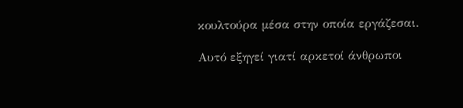κουλτούρα μέσα στην οποία εργάζεσαι.

Αυτό εξηγεί γιατί αρκετοί άνθρωποι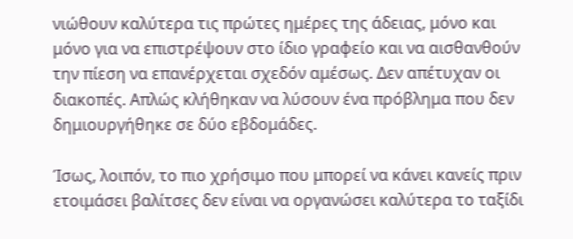νιώθουν καλύτερα τις πρώτες ημέρες της άδειας, μόνο και μόνο για να επιστρέψουν στο ίδιο γραφείο και να αισθανθούν την πίεση να επανέρχεται σχεδόν αμέσως. Δεν απέτυχαν οι διακοπές. Απλώς κλήθηκαν να λύσουν ένα πρόβλημα που δεν δημιουργήθηκε σε δύο εβδομάδες.

Ίσως, λοιπόν, το πιο χρήσιμο που μπορεί να κάνει κανείς πριν ετοιμάσει βαλίτσες δεν είναι να οργανώσει καλύτερα το ταξίδι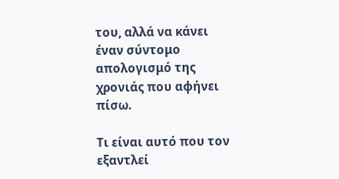του, αλλά να κάνει έναν σύντομο απολογισμό της χρονιάς που αφήνει πίσω.

Τι είναι αυτό που τον εξαντλεί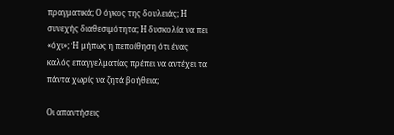πραγματικά; Ο όγκος της δουλειάς; Η συνεχής διαθεσιμότητα; Η δυσκολία να πει «όχι»; Ή μήπως η πεποίθηση ότι ένας καλός επαγγελματίας πρέπει να αντέχει τα πάντα χωρίς να ζητά βοήθεια;

Οι απαντήσεις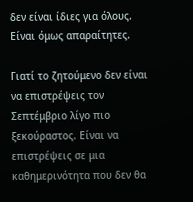δεν είναι ίδιες για όλους. Είναι όμως απαραίτητες.

Γιατί το ζητούμενο δεν είναι να επιστρέψεις τον Σεπτέμβριο λίγο πιο ξεκούραστος. Είναι να επιστρέψεις σε μια καθημερινότητα που δεν θα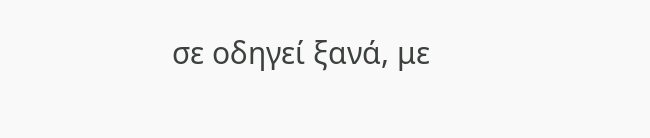σε οδηγεί ξανά, με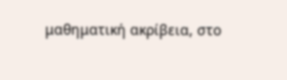μαθηματική ακρίβεια, στο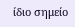ίδιο σημείο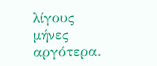λίγους μήνες αργότερα.